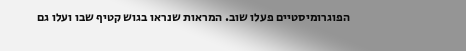הפוגרומיסטיים פעלו שוב. המראות שנראו בגוש קטיף שבו ועלו גם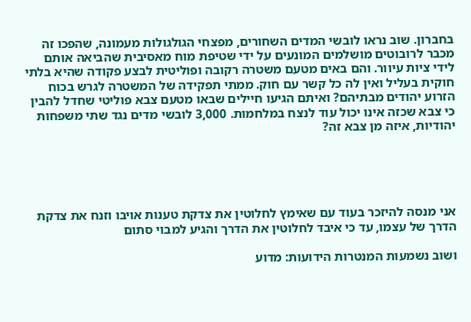בחברון. שוב נראו לובשי המדים השחורים, מפצחי הגולגולות מעמונה, שהפכו זה מכבר לרובוטים מושלמים המונעים על ידי שטיפת מוח מאסיבית שהביאה אותם לידי ציות עיוור. והם באים מטעם משטרה רקובה ופוליטית לבצע פקודה שהיא בלתי חוקית בעליל ואין לה כל קשר עם חוק. ממתי תפקידה של המשטרה לגרש בכוח הזרוע יהודים מבתיהם? ואיתם הגיעו חיילים שבאו מטעם צבא פוליטי שחדל להבין כי צבא שכזה אינו יכול עוד לנצח במלחמות. 3,000 לובשי מדים נגד שתי משפחות יהודיות, איזה מן צבא זה?





אני מנסה להיזכר בעוד עם שאימץ לחלוטין את צדקת טענות אויבו וזנח את צדקת הדרך של עצמו, עד כי איבד לחלוטין את הדרך והגיע למבוי סתום

ושוב נשמעות המנטרות הידועות: מדוע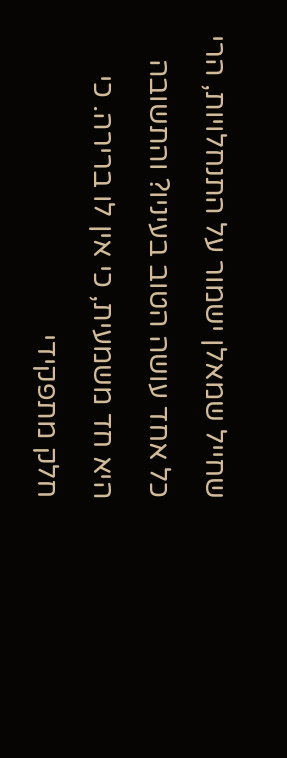שחייל שמאלן ישמור על התנחלויות, הרי כל אחד עושה הטוב בעיניו? והתשובה היא חד משמעית, כי אין לו ברירה. כי חלק מתפקידי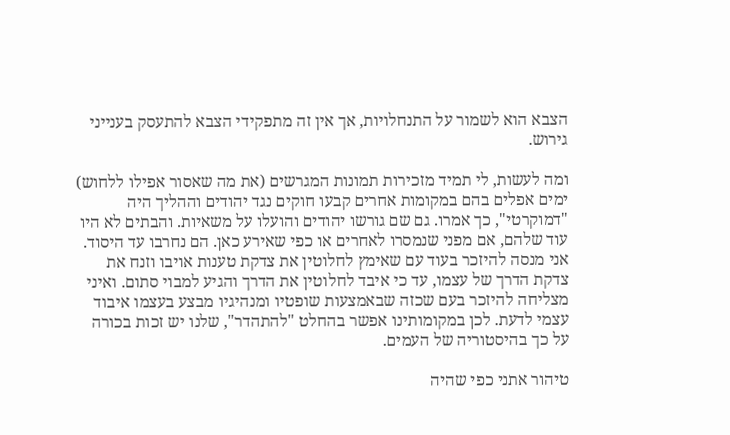הצבא הוא לשמור על התנחלויות, אך אין זה מתפקידי הצבא להתעסק בענייני גירוש.

ומה לעשות, לי תמיד מזכירות תמונות המגרשים (את מה שאסור אפילו ללחוש) ימים אפלים בהם במקומות אחרים קבעו חוקים נגד יהודים וההליך היה "דמוקרטי", כך אמרו. גם שם גורשו יהודים והועלו על משאיות. והבתים לא היו עוד שלהם, אם מפני שנמסרו לאחרים או כפי שאירע כאן. הם נחרבו עד היסוד. אני מנסה להיזכר בעוד עם שאימץ לחלוטין את צדקת טענות אויבו וזנח את צדקת הדרך של עצמו, עד כי איבד לחלוטין את הדרך והגיע למבוי סתום. ואיני מצליחה להיזכר בעם שכזה שבאמצעות שופטיו ומנהיגיו מבצע בעצמו איבוד עצמי לדעת. לכן במקומותינו אפשר בהחלט "להתהדר", שלנו יש זכות בכורה על כך בהיסטוריה של העמים.

טיהור אתני כפי שהיה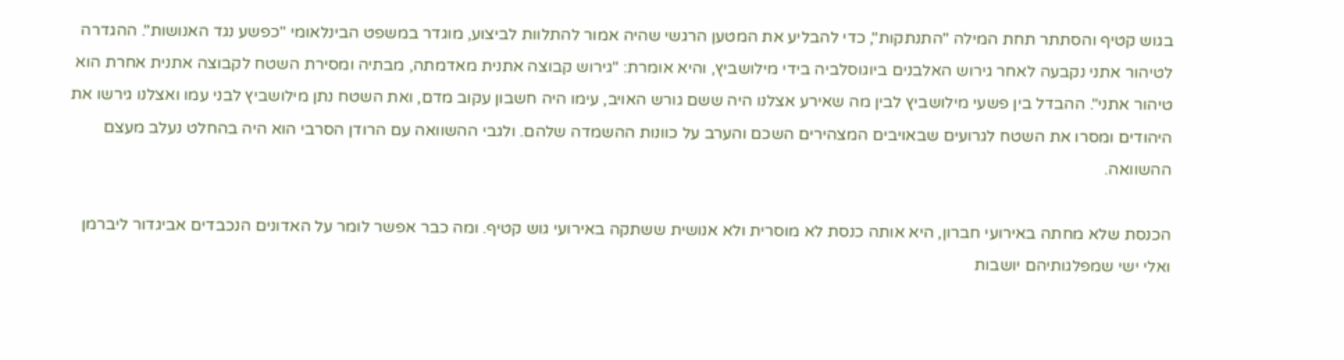בגוש קטיף והסתתר תחת המילה "התנתקות", כדי להבליע את המטען הרגשי שהיה אמור להתלוות לביצוע, מוגדר במשפט הבינלאומי "כפשע נגד האנושות". ההגדרה לטיהור אתני נקבעה לאחר גירוש האלבנים ביוגוסלביה בידי מילושביץ, והיא אומרת: "גירוש קבוצה אתנית מאדמתה, מבתיה ומסירת השטח לקבוצה אתנית אחרת הוא טיהור אתני". ההבדל בין פשעי מילושביץ לבין מה שאירע אצלנו היה ששם גורש האויב, עימו היה חשבון עקוב מדם, ואת השטח נתן מילושביץ לבני עמו ואצלנו גירשו את היהודים ומסרו את השטח לגרועים שבאויבים המצהירים השכם והערב על כוונות ההשמדה שלהם. ולגבי ההשוואה עם הרודן הסרבי הוא היה בהחלט נעלב מעצם ההשוואה.

הכנסת שלא מחתה באירועי חברון, היא אותה כנסת לא מוסרית ולא אנושית ששתקה באירועי גוש קטיף. ומה כבר אפשר לומר על האדונים הנכבדים אביגדור ליברמן ואלי ישי שמפלגותיהם יושבות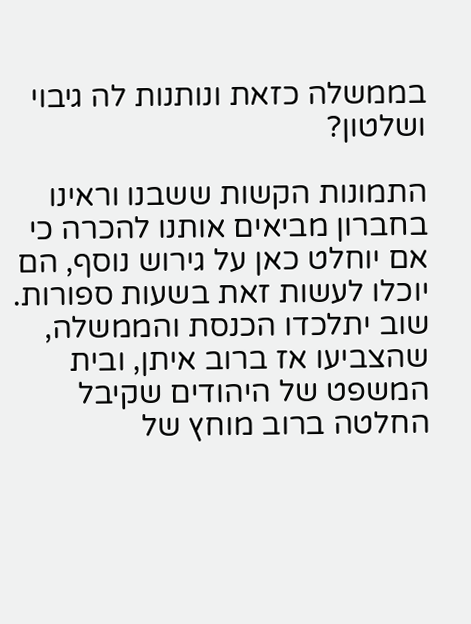בממשלה כזאת ונותנות לה גיבוי ושלטון?

התמונות הקשות ששבנו וראינו בחברון מביאים אותנו להכרה כי אם יוחלט כאן על גירוש נוסף, הם יוכלו לעשות זאת בשעות ספורות. שוב יתלכדו הכנסת והממשלה, שהצביעו אז ברוב איתן, ובית המשפט של היהודים שקיבל החלטה ברוב מוחץ של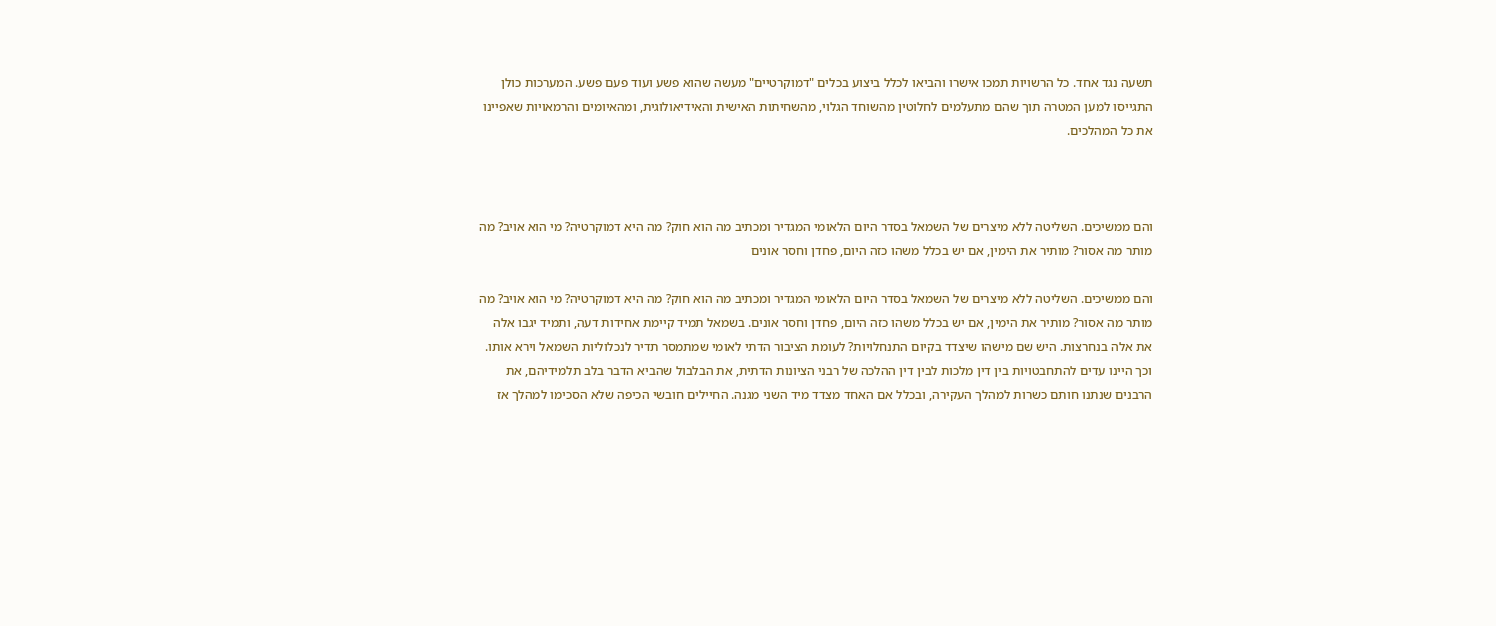תשעה נגד אחד. כל הרשויות תמכו אישרו והביאו לכלל ביצוע בכלים "דמוקרטיים" מעשה שהוא פשע ועוד פעם פשע. המערכות כולן התגייסו למען המטרה תוך שהם מתעלמים לחלוטין מהשוחד הגלוי, מהשחיתות האישית והאידיאולוגית, ומהאיומים והרמאויות שאפיינו את כל המהלכים.



והם ממשיכים. השליטה ללא מיצרים של השמאל בסדר היום הלאומי המגדיר ומכתיב מה הוא חוק? מה היא דמוקרטיה? מי הוא אויב? מה מותר מה אסור? מותיר את הימין, אם יש בכלל משהו כזה היום, פחדן וחסר אונים

והם ממשיכים. השליטה ללא מיצרים של השמאל בסדר היום הלאומי המגדיר ומכתיב מה הוא חוק? מה היא דמוקרטיה? מי הוא אויב? מה מותר מה אסור? מותיר את הימין, אם יש בכלל משהו כזה היום, פחדן וחסר אונים. בשמאל תמיד קיימת אחידות דעה, ותמיד יגבו אלה את אלה בנחרצות. היש שם מישהו שיצדד בקיום התנחלויות? לעומת הציבור הדתי לאומי שמתמסר תדיר לנכלוליות השמאל וירא אותו. וכך היינו עדים להתחבטויות בין דין מלכות לבין דין ההלכה של רבני הציונות הדתית, את הבלבול שהביא הדבר בלב תלמידיהם, את הרבנים שנתנו חותם כשרות למהלך העקירה, ובכלל אם האחד מצדד מיד השני מגנה. החיילים חובשי הכיפה שלא הסכימו למהלך אז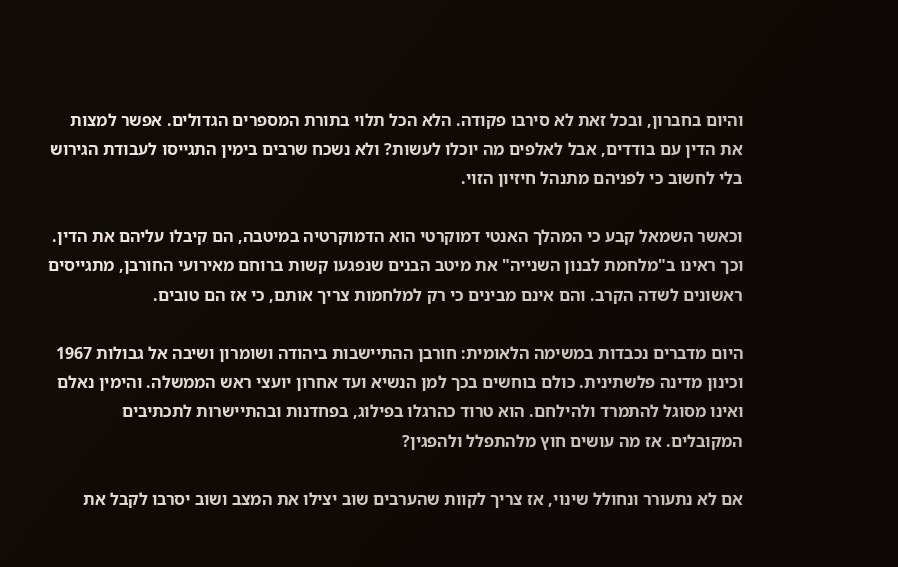והיום בחברון, ובכל זאת לא סירבו פקודה. הלא הכל תלוי בתורת המספרים הגדולים. אפשר למצות את הדין עם בודדים, אבל לאלפים מה יוכלו לעשות? ולא נשכח שרבים בימין התגייסו לעבודת הגירוש בלי לחשוב כי לפניהם מתנהל חיזיון הזוי.

וכאשר השמאל קבע כי המהלך האנטי דמוקרטי הוא הדמוקרטיה במיטבה, הם קיבלו עליהם את הדין. וכך ראינו ב"מלחמת לבנון השנייה" את מיטב הבנים שנפגעו קשות ברוחם מאירועי החורבן, מתגייסים ראשונים לשדה הקרב. והם אינם מבינים כי רק למלחמות צריך אותם, כי אז הם טובים.

היום מדברים נכבדות במשימה הלאומית: חורבן ההתיישבות ביהודה ושומרון ושיבה אל גבולות 1967 וכינון מדינה פלשתינית. כולם בוחשים בכך למן הנשיא ועד אחרון יועצי ראש הממשלה. והימין נאלם ואינו מסוגל להתמרד ולהילחם. הוא טרוד כהרגלו בפילוג, בפחדנות ובהתיישרות לתכתיבים המקובלים. אז מה עושים חוץ מלהתפלל ולהפגין?

אם לא נתעורר ונחולל שינוי, אז צריך לקוות שהערבים שוב יצילו את המצב ושוב יסרבו לקבל את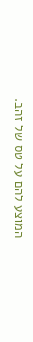המוצע להם על טס של זהב.